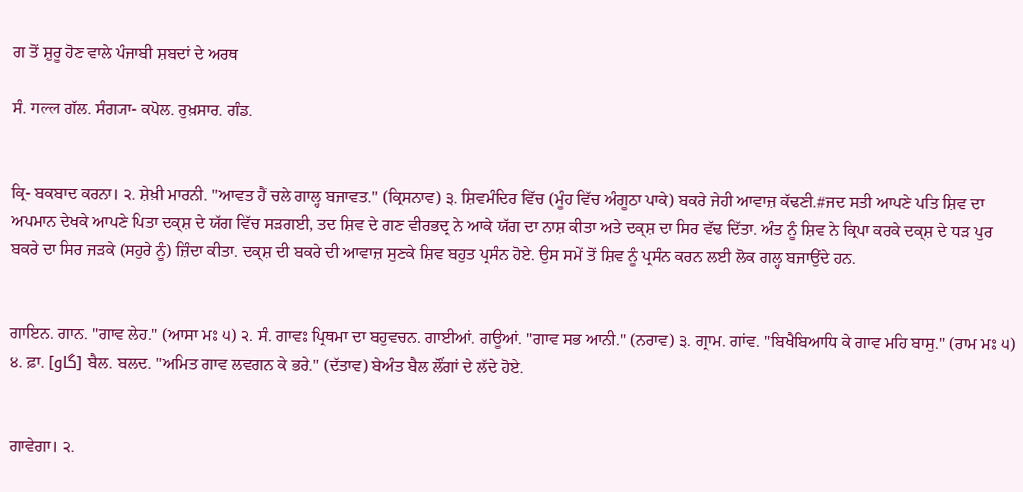ਗ ਤੋਂ ਸ਼ੁਰੂ ਹੋਣ ਵਾਲੇ ਪੰਜਾਬੀ ਸ਼ਬਦਾਂ ਦੇ ਅਰਥ

ਸੰ. गल्ल ਗੱਲ. ਸੰਗ੍ਯਾ- ਕਪੋਲ. ਰੁਖ਼ਸਾਰ. ਗੰਡ.


ਕ੍ਰਿ- ਬਕਬਾਦ ਕਰਨਾ। ੨. ਸ਼ੇਖ਼ੀ ਮਾਰਨੀ. "ਆਵਤ ਹੈਂ ਚਲੇ ਗਾਲ੍ਹ ਬਜਾਵਤ." (ਕ੍ਰਿਸਨਾਵ) ੩. ਸ਼ਿਵਮੰਦਿਰ ਵਿੱਚ (ਮੂੰਹ ਵਿੱਚ ਅੰਗੂਠਾ ਪਾਕੇ) ਬਕਰੇ ਜੇਹੀ ਆਵਾਜ਼ ਕੱਢਣੀ.#ਜਦ ਸਤੀ ਆਪਣੇ ਪਤਿ ਸ਼ਿਵ ਦਾ ਅਪਮਾਨ ਦੇਖਕੇ ਆਪਣੇ ਪਿਤਾ ਦਕ੍ਸ਼ ਦੇ ਯੱਗ ਵਿੱਚ ਸੜਗਈ, ਤਦ ਸ਼ਿਵ ਦੇ ਗਣ ਵੀਰਭਦ੍ਰ ਨੇ ਆਕੇ ਯੱਗ ਦਾ ਨਾਸ਼ ਕੀਤਾ ਅਤੇ ਦਕ੍ਸ਼ ਦਾ ਸਿਰ ਵੱਢ ਦਿੱਤਾ. ਅੰਤ ਨੂੰ ਸ਼ਿਵ ਨੇ ਕ੍ਰਿਪਾ ਕਰਕੇ ਦਕ੍ਸ਼ ਦੇ ਧੜ ਪੁਰ ਬਕਰੇ ਦਾ ਸਿਰ ਜੜਕੇ (ਸਹੁਰੇ ਨੂੰ) ਜ਼ਿੰਦਾ ਕੀਤਾ. ਦਕ੍ਸ਼ ਦੀ ਬਕਰੇ ਦੀ ਆਵਾਜ਼ ਸੁਣਕੇ ਸ਼ਿਵ ਬਹੁਤ ਪ੍ਰਸੰਨ ਹੋਏ. ਉਸ ਸਮੇਂ ਤੋਂ ਸ਼ਿਵ ਨੂੰ ਪ੍ਰਸੰਨ ਕਰਨ ਲਈ ਲੋਕ ਗਲ੍ਹ ਬਜਾਉਂਦੇ ਹਨ.


ਗਾਇਨ. ਗਾਨ. "ਗਾਵ ਲੇਹ." (ਆਸਾ ਮਃ ੫) ੨. ਸੰ. ਗਾਵਃ ਪ੍ਰਿਥਮਾ ਦਾ ਬਹੁਵਚਨ. ਗਾਈਆਂ. ਗਊਆਂ. "ਗਾਵ ਸਭ ਆਨੀ." (ਨਰਾਵ) ੩. ਗ੍ਰਾਮ. ਗਾਂਵ. "ਬਿਖੈਬਿਆਧਿ ਕੇ ਗਾਵ ਮਹਿ ਬਾਸੁ." (ਰਾਮ ਮਃ ੫) ੪. ਫ਼ਾ. [گاو] ਬੈਲ. ਬਲਦ. "ਅਮਿਤ ਗਾਵ ਲਵਗਨ ਕੇ ਭਰੇ." (ਦੱਤਾਵ) ਬੇਅੰਤ ਬੈਲ ਲੌਂਗਾਂ ਦੇ ਲੱਦੇ ਹੋਏ.


ਗਾਵੇਗਾ। ੨.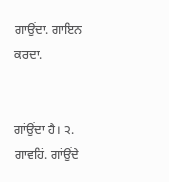ਗਾਉਂਦਾ. ਗਾਇਨ ਕਰਦਾ.


ਗਾਂਉਂਦਾ ਹੈ। ੨. ਗਾਵਹਿਂ. ਗਾਂਉਂਦੇ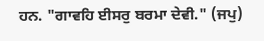ਹਨ. "ਗਾਵਹਿ ਈਸਰੁ ਬਰਮਾ ਦੇਵੀ." (ਜਪੁ)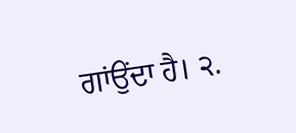ਗਾਂਉਂਦਾ ਹੈ। ੨.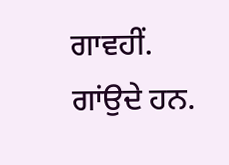ਗਾਵਹੀਂ. ਗਾਂਉਦੇ ਹਨ.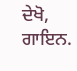ਦੇਖੋ, ਗਾਇਨ.